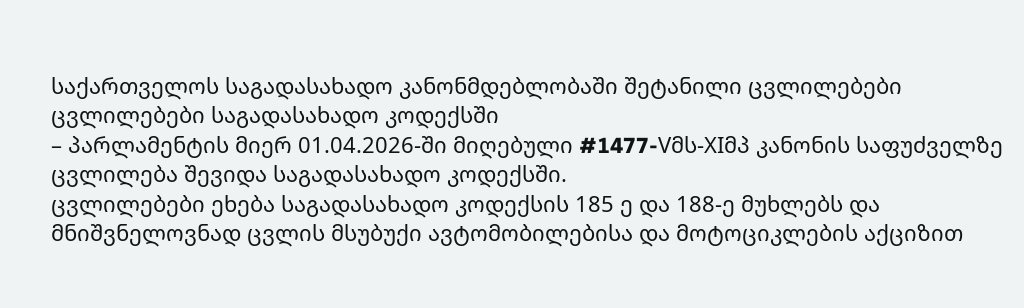საქართველოს საგადასახადო კანონმდებლობაში შეტანილი ცვლილებები
ცვლილებები საგადასახადო კოდექსში
– პარლამენტის მიერ 01.04.2026-ში მიღებული #1477-Vმს-XIმპ კანონის საფუძველზე ცვლილება შევიდა საგადასახადო კოდექსში.
ცვლილებები ეხება საგადასახადო კოდექსის 185 ე და 188-ე მუხლებს და მნიშვნელოვნად ცვლის მსუბუქი ავტომობილებისა და მოტოციკლების აქციზით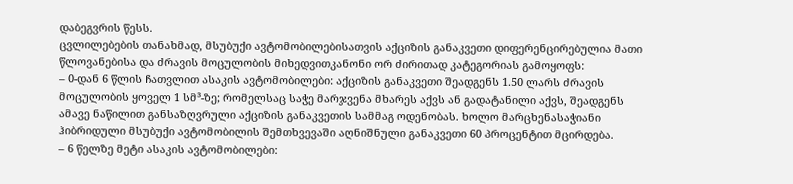დაბეგვრის წესს.
ცვლილებების თანახმად, მსუბუქი ავტომობილებისათვის აქციზის განაკვეთი დიფერენცირებულია მათი წლოვანებისა და ძრავის მოცულობის მიხედვითკანონი ორ ძირითად კატეგორიას გამოყოფს:
– 0-დან 6 წლის ჩათვლით ასაკის ავტომობილები: აქციზის განაკვეთი შეადგენს 1.50 ლარს ძრავის მოცულობის ყოველ 1 სმ³-ზე; რომელსაც საჭე მარჯვენა მხარეს აქვს ან გადატანილი აქვს, შეადგენს ამავე ნაწილით განსაზღვრული აქციზის განაკვეთის სამმაგ ოდენობას. ხოლო მარცხენასაჭიანი ჰიბრიდული მსუბუქი ავტომობილის შემთხვევაში აღნიშნული განაკვეთი 60 პროცენტით მცირდება.
– 6 წელზე მეტი ასაკის ავტომობილები: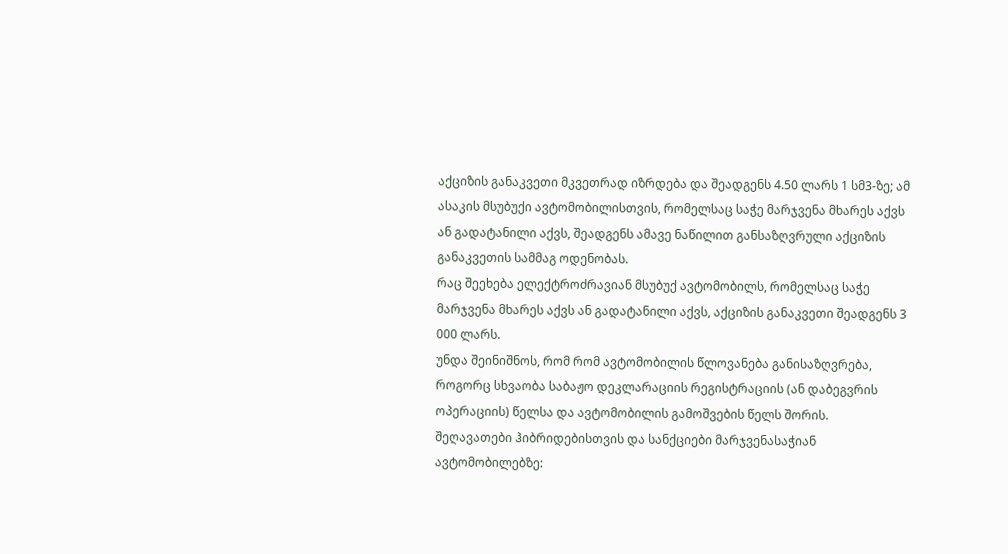აქციზის განაკვეთი მკვეთრად იზრდება და შეადგენს 4.50 ლარს 1 სმ3-ზე; ამ ასაკის მსუბუქი ავტომობილისთვის, რომელსაც საჭე მარჯვენა მხარეს აქვს ან გადატანილი აქვს, შეადგენს ამავე ნაწილით განსაზღვრული აქციზის განაკვეთის სამმაგ ოდენობას.
რაც შეეხება ელექტროძრავიან მსუბუქ ავტომობილს, რომელსაც საჭე მარჯვენა მხარეს აქვს ან გადატანილი აქვს, აქციზის განაკვეთი შეადგენს 3 000 ლარს.
უნდა შეინიშნოს, რომ რომ ავტომობილის წლოვანება განისაზღვრება, როგორც სხვაობა საბაჟო დეკლარაციის რეგისტრაციის (ან დაბეგვრის ოპერაციის) წელსა და ავტომობილის გამოშვების წელს შორის.
შეღავათები ჰიბრიდებისთვის და სანქციები მარჯვენასაჭიან ავტომობილებზე: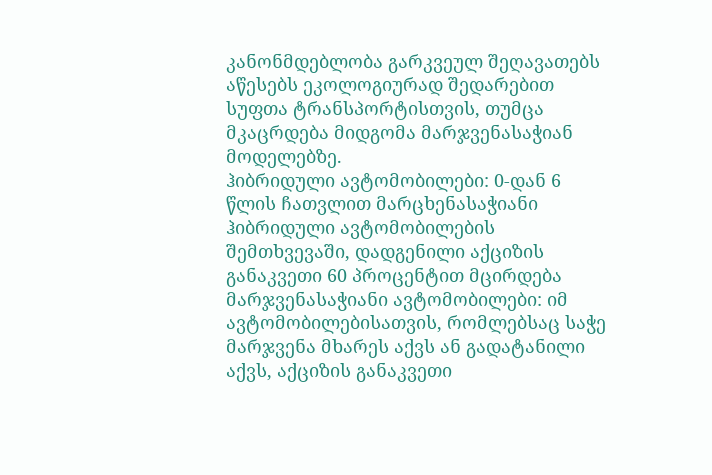კანონმდებლობა გარკვეულ შეღავათებს აწესებს ეკოლოგიურად შედარებით სუფთა ტრანსპორტისთვის, თუმცა მკაცრდება მიდგომა მარჯვენასაჭიან მოდელებზე.
ჰიბრიდული ავტომობილები: 0-დან 6 წლის ჩათვლით მარცხენასაჭიანი ჰიბრიდული ავტომობილების შემთხვევაში, დადგენილი აქციზის განაკვეთი 60 პროცენტით მცირდება
მარჯვენასაჭიანი ავტომობილები: იმ ავტომობილებისათვის, რომლებსაც საჭე მარჯვენა მხარეს აქვს ან გადატანილი აქვს, აქციზის განაკვეთი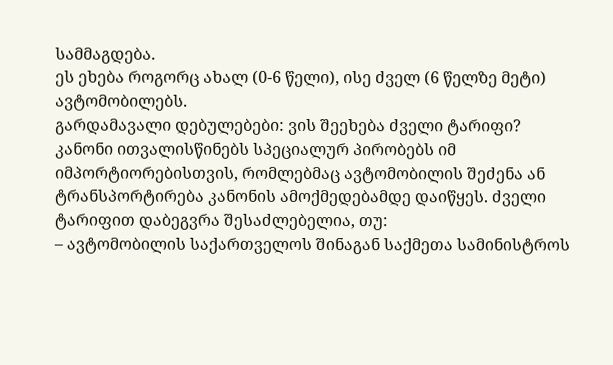სამმაგდება.
ეს ეხება როგორც ახალ (0-6 წელი), ისე ძველ (6 წელზე მეტი) ავტომობილებს.
გარდამავალი დებულებები: ვის შეეხება ძველი ტარიფი?
კანონი ითვალისწინებს სპეციალურ პირობებს იმ იმპორტიორებისთვის, რომლებმაც ავტომობილის შეძენა ან ტრანსპორტირება კანონის ამოქმედებამდე დაიწყეს. ძველი ტარიფით დაბეგვრა შესაძლებელია, თუ:
– ავტომობილის საქართველოს შინაგან საქმეთა სამინისტროს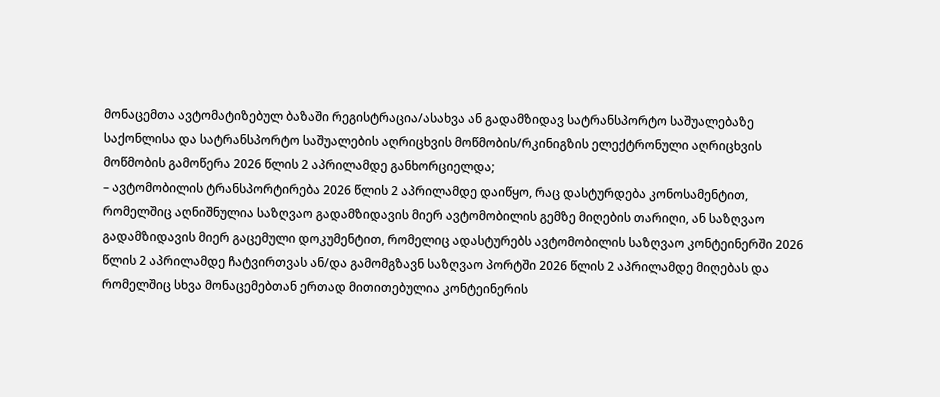მონაცემთა ავტომატიზებულ ბაზაში რეგისტრაცია/ასახვა ან გადამზიდავ სატრანსპორტო საშუალებაზე საქონლისა და სატრანსპორტო საშუალების აღრიცხვის მოწმობის/რკინიგზის ელექტრონული აღრიცხვის მოწმობის გამოწერა 2026 წლის 2 აპრილამდე განხორციელდა;
– ავტომობილის ტრანსპორტირება 2026 წლის 2 აპრილამდე დაიწყო, რაც დასტურდება კონოსამენტით, რომელშიც აღნიშნულია საზღვაო გადამზიდავის მიერ ავტომობილის გემზე მიღების თარიღი, ან საზღვაო გადამზიდავის მიერ გაცემული დოკუმენტით, რომელიც ადასტურებს ავტომობილის საზღვაო კონტეინერში 2026 წლის 2 აპრილამდე ჩატვირთვას ან/და გამომგზავნ საზღვაო პორტში 2026 წლის 2 აპრილამდე მიღებას და რომელშიც სხვა მონაცემებთან ერთად მითითებულია კონტეინერის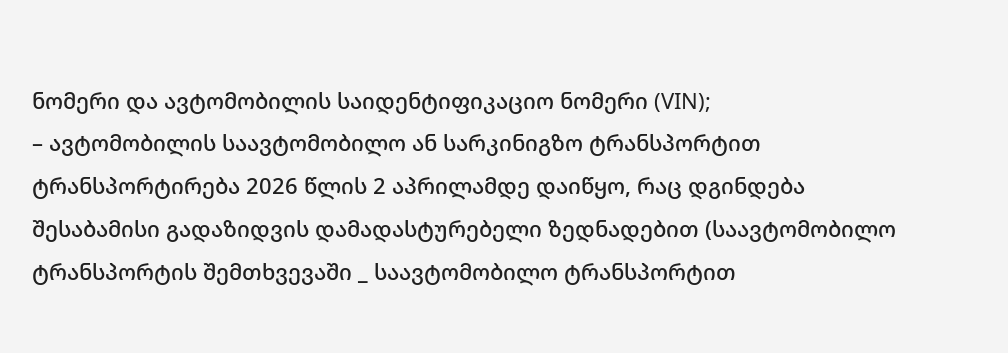ნომერი და ავტომობილის საიდენტიფიკაციო ნომერი (VIN);
– ავტომობილის საავტომობილო ან სარკინიგზო ტრანსპორტით ტრანსპორტირება 2026 წლის 2 აპრილამდე დაიწყო, რაც დგინდება შესაბამისი გადაზიდვის დამადასტურებელი ზედნადებით (საავტომობილო ტრანსპორტის შემთხვევაში _ საავტომობილო ტრანსპორტით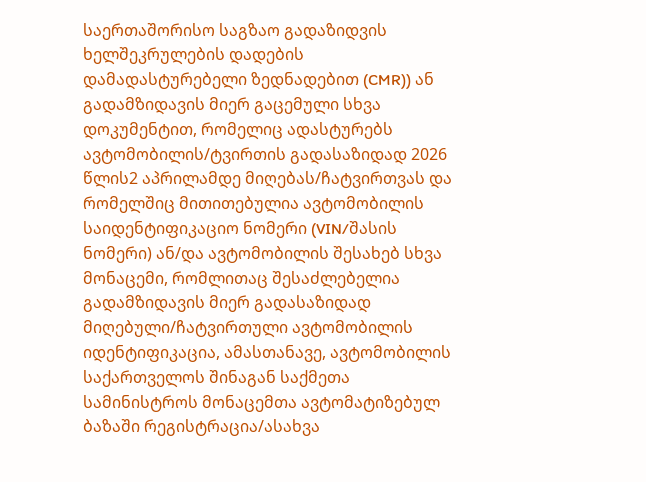საერთაშორისო საგზაო გადაზიდვის ხელშეკრულების დადების დამადასტურებელი ზედნადებით (CMR)) ან გადამზიდავის მიერ გაცემული სხვა დოკუმენტით, რომელიც ადასტურებს ავტომობილის/ტვირთის გადასაზიდად 2026 წლის2 აპრილამდე მიღებას/ჩატვირთვას და რომელშიც მითითებულია ავტომობილის საიდენტიფიკაციო ნომერი (VIN/შასის ნომერი) ან/და ავტომობილის შესახებ სხვა მონაცემი, რომლითაც შესაძლებელია გადამზიდავის მიერ გადასაზიდად მიღებული/ჩატვირთული ავტომობილის იდენტიფიკაცია, ამასთანავე, ავტომობილის საქართველოს შინაგან საქმეთა სამინისტროს მონაცემთა ავტომატიზებულ ბაზაში რეგისტრაცია/ასახვა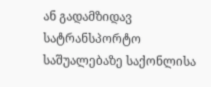ან გადამზიდავ სატრანსპორტო საშუალებაზე საქონლისა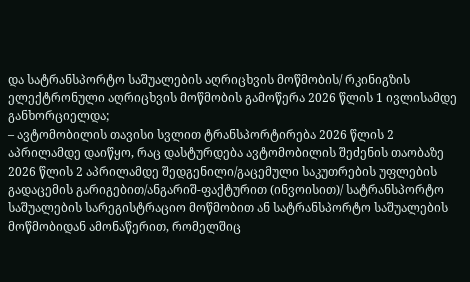და სატრანსპორტო საშუალების აღრიცხვის მოწმობის/ რკინიგზის ელექტრონული აღრიცხვის მოწმობის გამოწერა 2026 წლის 1 ივლისამდე განხორციელდა;
– ავტომობილის თავისი სვლით ტრანსპორტირება 2026 წლის 2 აპრილამდე დაიწყო, რაც დასტურდება ავტომობილის შეძენის თაობაზე 2026 წლის 2 აპრილამდე შედგენილი/გაცემული საკუთრების უფლების გადაცემის გარიგებით/ანგარიშ-ფაქტურით (ინვოისით)/ სატრანსპორტო საშუალების სარეგისტრაციო მოწმობით ან სატრანსპორტო საშუალების მოწმობიდან ამონაწერით, რომელშიც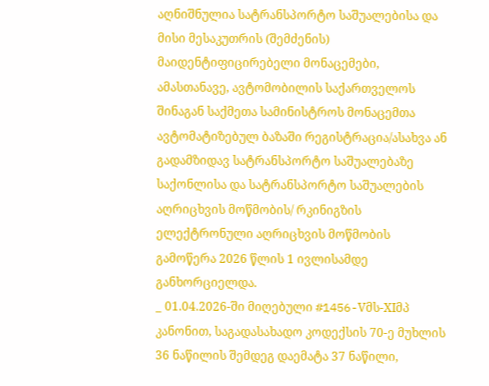აღნიშნულია სატრანსპორტო საშუალებისა და მისი მესაკუთრის (შემძენის) მაიდენტიფიცირებელი მონაცემები, ამასთანავე, ავტომობილის საქართველოს შინაგან საქმეთა სამინისტროს მონაცემთა ავტომატიზებულ ბაზაში რეგისტრაცია/ასახვა ან გადამზიდავ სატრანსპორტო საშუალებაზე საქონლისა და სატრანსპორტო საშუალების აღრიცხვის მოწმობის/ რკინიგზის ელექტრონული აღრიცხვის მოწმობის გამოწერა 2026 წლის 1 ივლისამდე განხორციელდა.
_ 01.04.2026-ში მიღებული #1456-Vმს-XIმპ კანონით, საგადასახადო კოდექსის 70-ე მუხლის 36 ნაწილის შემდეგ დაემატა 37 ნაწილი,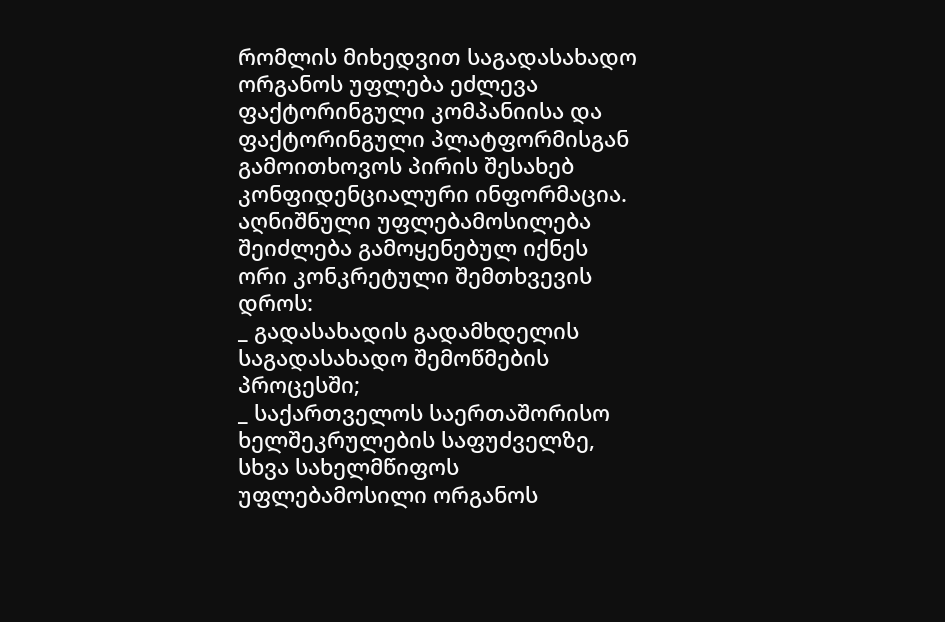რომლის მიხედვით საგადასახადო ორგანოს უფლება ეძლევა ფაქტორინგული კომპანიისა და ფაქტორინგული პლატფორმისგან გამოითხოვოს პირის შესახებ კონფიდენციალური ინფორმაცია. აღნიშნული უფლებამოსილება შეიძლება გამოყენებულ იქნეს ორი კონკრეტული შემთხვევის დროს:
_ გადასახადის გადამხდელის საგადასახადო შემოწმების პროცესში;
_ საქართველოს საერთაშორისო ხელშეკრულების საფუძველზე, სხვა სახელმწიფოს უფლებამოსილი ორგანოს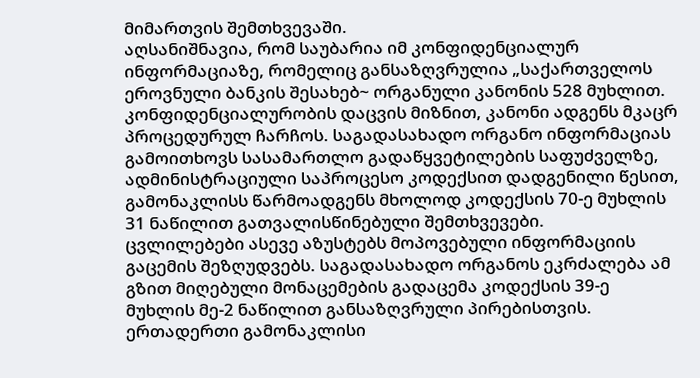მიმართვის შემთხვევაში.
აღსანიშნავია, რომ საუბარია იმ კონფიდენციალურ ინფორმაციაზე, რომელიც განსაზღვრულია „საქართველოს ეროვნული ბანკის შესახებ~ ორგანული კანონის 528 მუხლით.
კონფიდენციალურობის დაცვის მიზნით, კანონი ადგენს მკაცრ პროცედურულ ჩარჩოს. საგადასახადო ორგანო ინფორმაციას გამოითხოვს სასამართლო გადაწყვეტილების საფუძველზე, ადმინისტრაციული საპროცესო კოდექსით დადგენილი წესით, გამონაკლისს წარმოადგენს მხოლოდ კოდექსის 70-ე მუხლის 31 ნაწილით გათვალისწინებული შემთხვევები.
ცვლილებები ასევე აზუსტებს მოპოვებული ინფორმაციის გაცემის შეზღუდვებს. საგადასახადო ორგანოს ეკრძალება ამ გზით მიღებული მონაცემების გადაცემა კოდექსის 39-ე მუხლის მე-2 ნაწილით განსაზღვრული პირებისთვის. ერთადერთი გამონაკლისი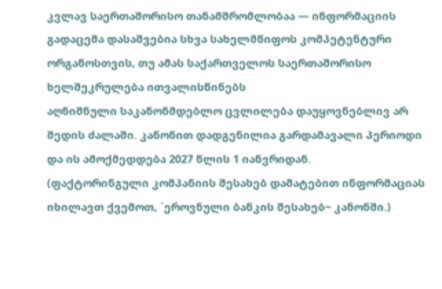კვლავ საერთაშორისო თანამშრომლობაა — ინფორმაციის გადაცემა დასაშვებია სხვა სახელმწიფოს კომპეტენტური ორგანოსთვის, თუ ამას საქართველოს საერთაშორისო ხელშეკრულება ითვალისწინებს
აღნიშნული საკანონმდებლო ცვლილება დაუყოვნებლივ არ შედის ძალაში. კანონით დადგენილია გარდამავალი პერიოდი და ის ამოქმედდება 2027 წლის 1 იანვრიდან.
(ფაქტორინგული კომპანიის შესახებ დამატებით ინფორმაციას იხილავთ ქვემოთ, `ეროვნული ბანკის შესახებ~ კანონში.)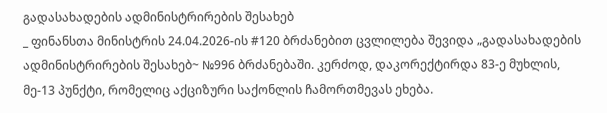გადასახადების ადმინისტრირების შესახებ
_ ფინანსთა მინისტრის 24.04.2026-ის #120 ბრძანებით ცვლილება შევიდა „გადასახადების ადმინისტრირების შესახებ~ №996 ბრძანებაში. კერძოდ, დაკორექტირდა 83-ე მუხლის, მე-13 პუნქტი, რომელიც აქციზური საქონლის ჩამორთმევას ეხება.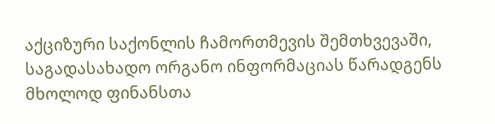აქციზური საქონლის ჩამორთმევის შემთხვევაში, საგადასახადო ორგანო ინფორმაციას წარადგენს მხოლოდ ფინანსთა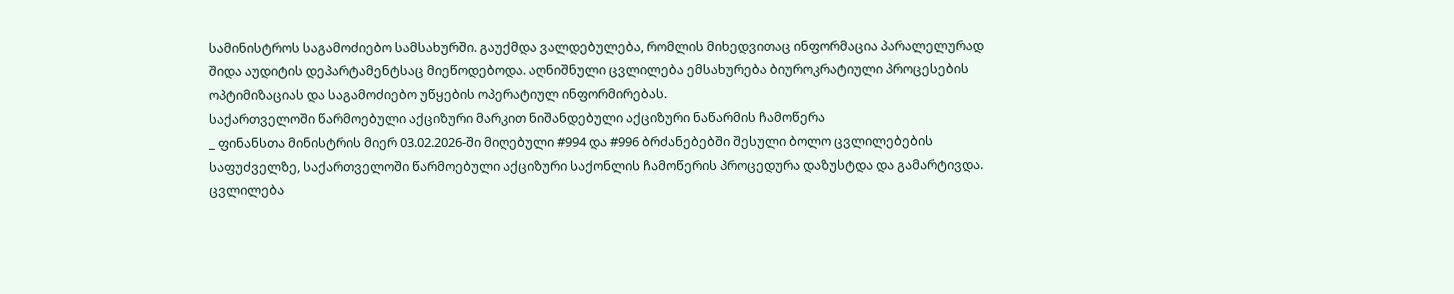სამინისტროს საგამოძიებო სამსახურში. გაუქმდა ვალდებულება, რომლის მიხედვითაც ინფორმაცია პარალელურად შიდა აუდიტის დეპარტამენტსაც მიეწოდებოდა. აღნიშნული ცვლილება ემსახურება ბიუროკრატიული პროცესების ოპტიმიზაციას და საგამოძიებო უწყების ოპერატიულ ინფორმირებას.
საქართველოში წარმოებული აქციზური მარკით ნიშანდებული აქციზური ნაწარმის ჩამოწერა
_ ფინანსთა მინისტრის მიერ 03.02.2026-ში მიღებული #994 და #996 ბრძანებებში შესული ბოლო ცვლილებების საფუძველზე, საქართველოში წარმოებული აქციზური საქონლის ჩამოწერის პროცედურა დაზუსტდა და გამარტივდა. ცვლილება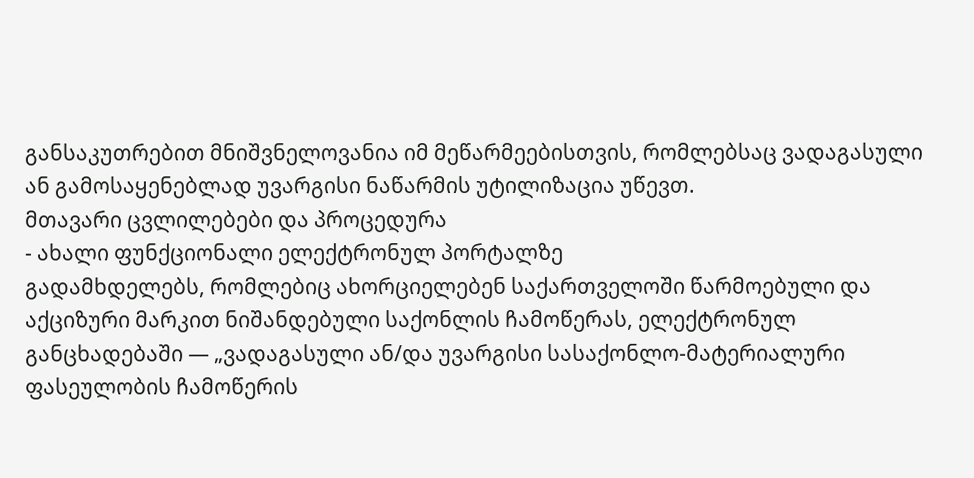განსაკუთრებით მნიშვნელოვანია იმ მეწარმეებისთვის, რომლებსაც ვადაგასული ან გამოსაყენებლად უვარგისი ნაწარმის უტილიზაცია უწევთ.
მთავარი ცვლილებები და პროცედურა
- ახალი ფუნქციონალი ელექტრონულ პორტალზე
გადამხდელებს, რომლებიც ახორციელებენ საქართველოში წარმოებული და აქციზური მარკით ნიშანდებული საქონლის ჩამოწერას, ელექტრონულ განცხადებაში — „ვადაგასული ან/და უვარგისი სასაქონლო-მატერიალური ფასეულობის ჩამოწერის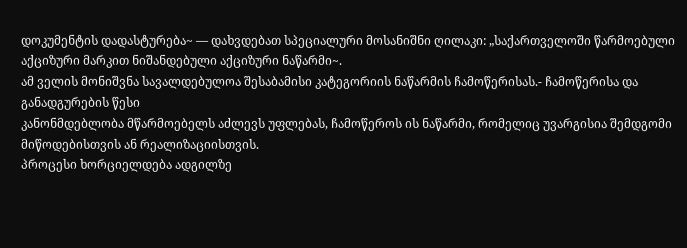დოკუმენტის დადასტურება~ — დახვდებათ სპეციალური მოსანიშნი ღილაკი: „საქართველოში წარმოებული აქციზური მარკით ნიშანდებული აქციზური ნაწარმი~.
ამ ველის მონიშვნა სავალდებულოა შესაბამისი კატეგორიის ნაწარმის ჩამოწერისას.- ჩამოწერისა და განადგურების წესი
კანონმდებლობა მწარმოებელს აძლევს უფლებას, ჩამოწეროს ის ნაწარმი, რომელიც უვარგისია შემდგომი მიწოდებისთვის ან რეალიზაციისთვის.
პროცესი ხორციელდება ადგილზე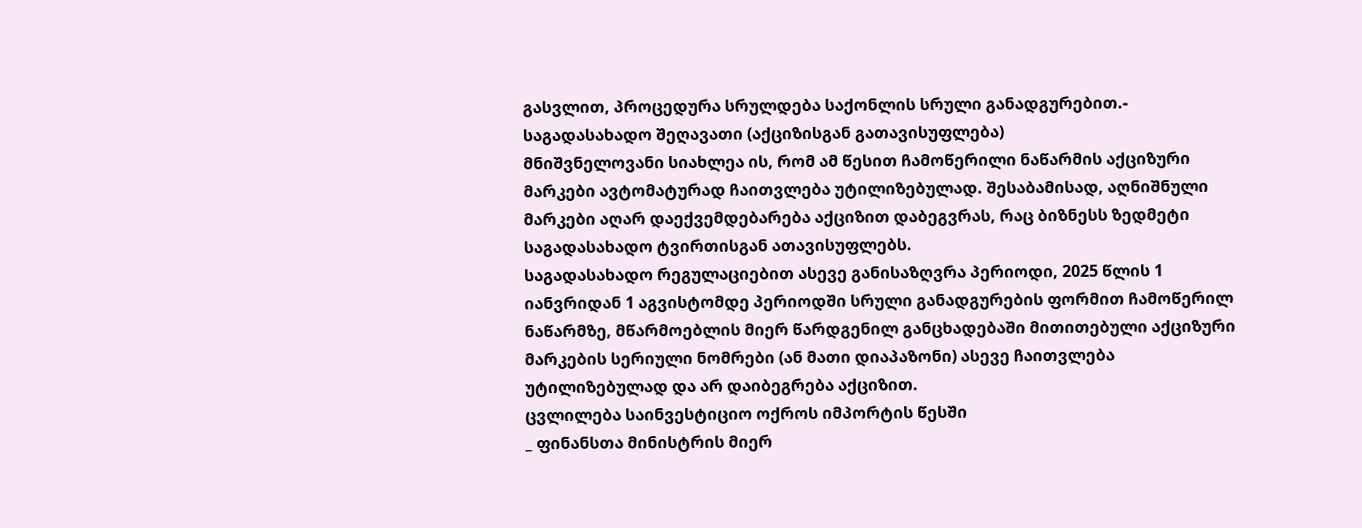გასვლით, პროცედურა სრულდება საქონლის სრული განადგურებით.- საგადასახადო შეღავათი (აქციზისგან გათავისუფლება)
მნიშვნელოვანი სიახლეა ის, რომ ამ წესით ჩამოწერილი ნაწარმის აქციზური მარკები ავტომატურად ჩაითვლება უტილიზებულად. შესაბამისად, აღნიშნული მარკები აღარ დაექვემდებარება აქციზით დაბეგვრას, რაც ბიზნესს ზედმეტი საგადასახადო ტვირთისგან ათავისუფლებს.
საგადასახადო რეგულაციებით ასევე განისაზღვრა პერიოდი, 2025 წლის 1 იანვრიდან 1 აგვისტომდე პერიოდში სრული განადგურების ფორმით ჩამოწერილ ნაწარმზე, მწარმოებლის მიერ წარდგენილ განცხადებაში მითითებული აქციზური მარკების სერიული ნომრები (ან მათი დიაპაზონი) ასევე ჩაითვლება უტილიზებულად და არ დაიბეგრება აქციზით.
ცვლილება საინვესტიციო ოქროს იმპორტის წესში
_ ფინანსთა მინისტრის მიერ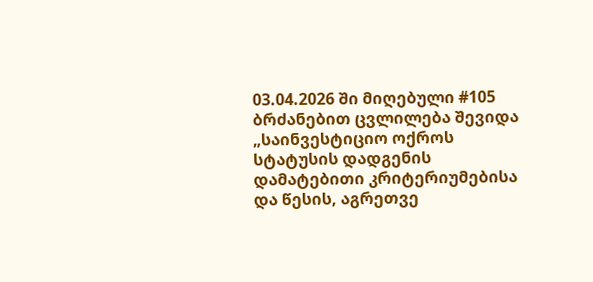03.04.2026 ში მიღებული #105 ბრძანებით ცვლილება შევიდა „საინვესტიციო ოქროს სტატუსის დადგენის დამატებითი კრიტერიუმებისა და წესის, აგრეთვე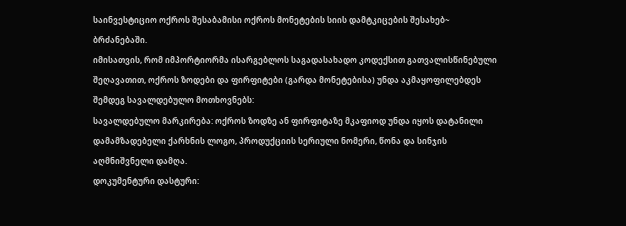საინვესტიციო ოქროს შესაბამისი ოქროს მონეტების სიის დამტკიცების შესახებ~ ბრძანებაში.
იმისათვის, რომ იმპორტიორმა ისარგებლოს საგადასახადო კოდექსით გათვალისწინებული შეღავათით, ოქროს ზოდები და ფირფიტები (გარდა მონეტებისა) უნდა აკმაყოფილებდეს შემდეგ სავალდებულო მოთხოვნებს:
სავალდებულო მარკირება: ოქროს ზოდზე ან ფირფიტაზე მკაფიოდ უნდა იყოს დატანილი დამამზადებელი ქარხნის ლოგო, პროდუქციის სერიული ნომერი, წონა და სინჯის აღმნიშვნელი დამღა.
დოკუმენტური დასტური: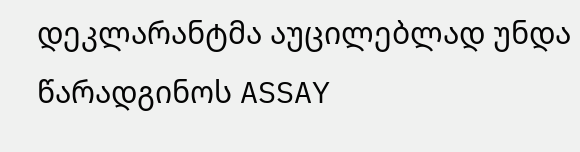დეკლარანტმა აუცილებლად უნდა წარადგინოს ASSAY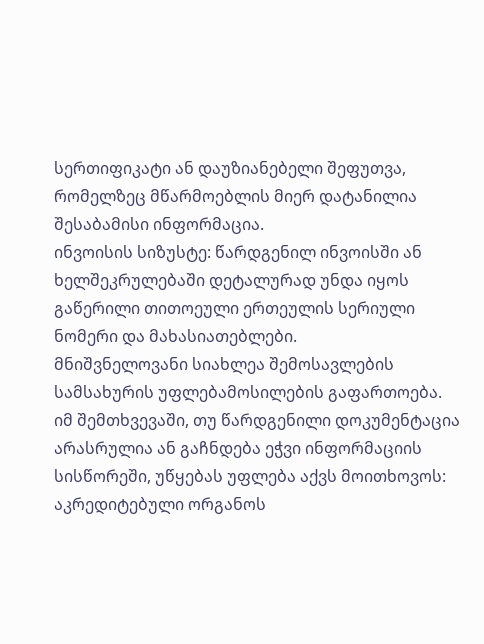სერთიფიკატი ან დაუზიანებელი შეფუთვა, რომელზეც მწარმოებლის მიერ დატანილია შესაბამისი ინფორმაცია.
ინვოისის სიზუსტე: წარდგენილ ინვოისში ან ხელშეკრულებაში დეტალურად უნდა იყოს გაწერილი თითოეული ერთეულის სერიული ნომერი და მახასიათებლები.
მნიშვნელოვანი სიახლეა შემოსავლების სამსახურის უფლებამოსილების გაფართოება. იმ შემთხვევაში, თუ წარდგენილი დოკუმენტაცია არასრულია ან გაჩნდება ეჭვი ინფორმაციის სისწორეში, უწყებას უფლება აქვს მოითხოვოს:
აკრედიტებული ორგანოს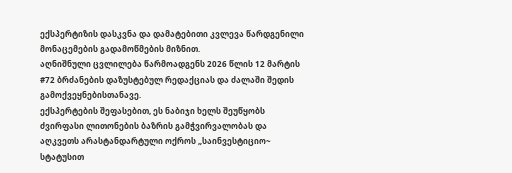ექსპერტიზის დასკვნა და დამატებითი კვლევა წარდგენილი მონაცემების გადამოწმების მიზნით.
აღნიშნული ცვლილება წარმოადგენს 2026 წლის 12 მარტის #72 ბრძანების დაზუსტებულ რედაქციას და ძალაში შედის გამოქვეყნებისთანავე.
ექსპერტების შეფასებით, ეს ნაბიჯი ხელს შეუწყობს ძვირფასი ლითონების ბაზრის გამჭვირვალობას და აღკვეთს არასტანდარტული ოქროს „საინვესტიციო~ სტატუსით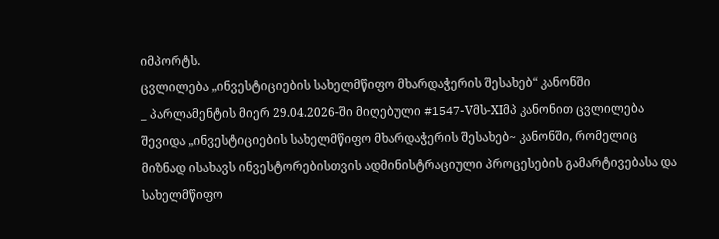იმპორტს.
ცვლილება „ინვესტიციების სახელმწიფო მხარდაჭერის შესახებ“ კანონში
_ პარლამენტის მიერ 29.04.2026-ში მიღებული #1547-Vმს-XIმპ კანონით ცვლილება შევიდა „ინვესტიციების სახელმწიფო მხარდაჭერის შესახებ~ კანონში, რომელიც მიზნად ისახავს ინვესტორებისთვის ადმინისტრაციული პროცესების გამარტივებასა და სახელმწიფო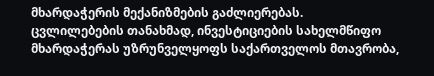მხარდაჭერის მექანიზმების გაძლიერებას.
ცვლილებების თანახმად, ინვესტიციების სახელმწიფო მხარდაჭერას უზრუნველყოფს საქართველოს მთავრობა,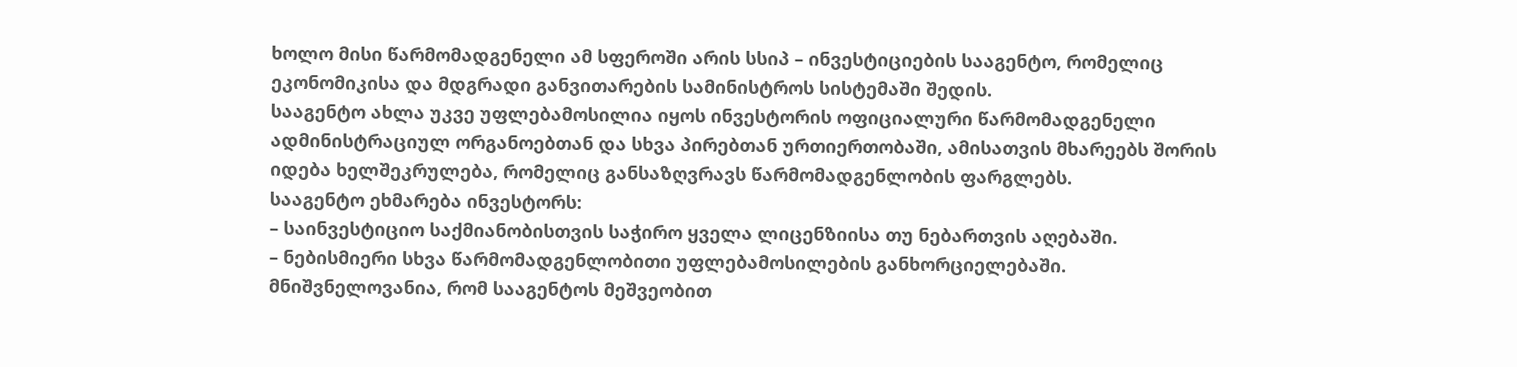ხოლო მისი წარმომადგენელი ამ სფეროში არის სსიპ – ინვესტიციების სააგენტო, რომელიც ეკონომიკისა და მდგრადი განვითარების სამინისტროს სისტემაში შედის.
სააგენტო ახლა უკვე უფლებამოსილია იყოს ინვესტორის ოფიციალური წარმომადგენელი ადმინისტრაციულ ორგანოებთან და სხვა პირებთან ურთიერთობაში, ამისათვის მხარეებს შორის იდება ხელშეკრულება, რომელიც განსაზღვრავს წარმომადგენლობის ფარგლებს.
სააგენტო ეხმარება ინვესტორს:
– საინვესტიციო საქმიანობისთვის საჭირო ყველა ლიცენზიისა თუ ნებართვის აღებაში.
– ნებისმიერი სხვა წარმომადგენლობითი უფლებამოსილების განხორციელებაში.
მნიშვნელოვანია, რომ სააგენტოს მეშვეობით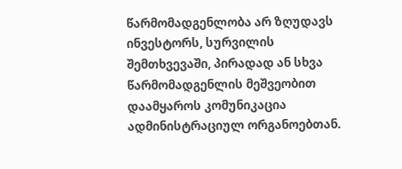წარმომადგენლობა არ ზღუდავს ინვესტორს, სურვილის შემთხვევაში, პირადად ან სხვა წარმომადგენლის მეშვეობით დაამყაროს კომუნიკაცია ადმინისტრაციულ ორგანოებთან.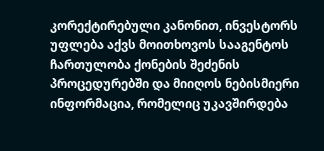კორექტირებული კანონით, ინვესტორს უფლება აქვს მოითხოვოს სააგენტოს ჩართულობა ქონების შეძენის პროცედურებში და მიიღოს ნებისმიერი ინფორმაცია, რომელიც უკავშირდება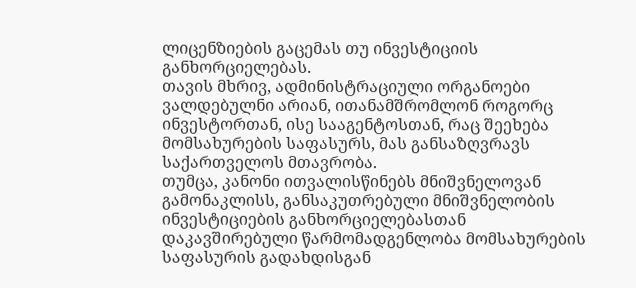ლიცენზიების გაცემას თუ ინვესტიციის განხორციელებას.
თავის მხრივ, ადმინისტრაციული ორგანოები ვალდებულნი არიან, ითანამშრომლონ როგორც ინვესტორთან, ისე სააგენტოსთან, რაც შეეხება მომსახურების საფასურს, მას განსაზღვრავს საქართველოს მთავრობა.
თუმცა, კანონი ითვალისწინებს მნიშვნელოვან გამონაკლისს, განსაკუთრებული მნიშვნელობის ინვესტიციების განხორციელებასთან დაკავშირებული წარმომადგენლობა მომსახურების საფასურის გადახდისგან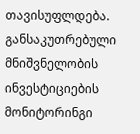თავისუფლდება.
განსაკუთრებული მნიშვნელობის ინვესტიციების მონიტორინგი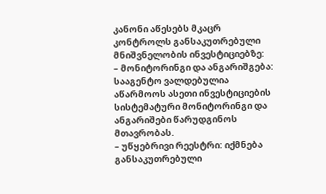კანონი აწესებს მკაცრ კონტროლს განსაკუთრებული მნიშვნელობის ინვესტიციებზე:
– მონიტორინგი და ანგარიშგება: სააგენტო ვალდებულია აწარმოოს ასეთი ინვესტიციების სისტემატური მონიტორინგი და ანგარიშები წარუდგინოს მთავრობას.
– უწყებრივი რეესტრი: იქმნება განსაკუთრებული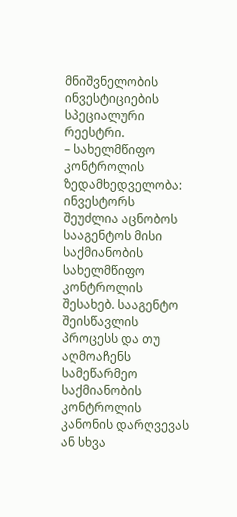მნიშვნელობის ინვესტიციების სპეციალური რეესტრი.
– სახელმწიფო კონტროლის ზედამხედველობა: ინვესტორს შეუძლია აცნობოს სააგენტოს მისი საქმიანობის სახელმწიფო კონტროლის შესახებ. სააგენტო შეისწავლის პროცესს და თუ აღმოაჩენს სამეწარმეო საქმიანობის კონტროლის კანონის დარღვევას ან სხვა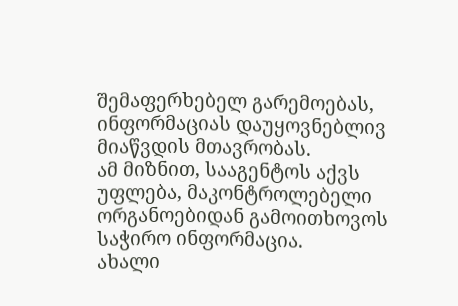შემაფერხებელ გარემოებას, ინფორმაციას დაუყოვნებლივ მიაწვდის მთავრობას.
ამ მიზნით, სააგენტოს აქვს უფლება, მაკონტროლებელი ორგანოებიდან გამოითხოვოს საჭირო ინფორმაცია.
ახალი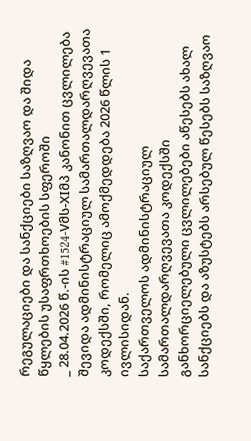რეგულაციები და სანქციები საზღვაო და შიდა წყლების უსაფრთხოების სფეროში
_ 28.04.2026 წ.-ის #1524-Vმს-XIმპ კანონით ცვლილება შევიდა ადმინისტრაციულ სამართალდარღვევათა კოდექსში, რომელიც ამოქმედდება 2026 წლის 1 ივლისიდან.
საქართველოს ადმინისტრაციულ სამართალდარღვევათა კოდექსში განხორციელებული ცვლილებები აწესებს ახალ სანქციებს და აზუსტებს არსებულ წესებს საზღვაო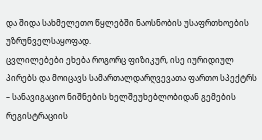და შიდა სახმელეთო წყლებში ნაოსნობის უსაფრთხოების უზრუნველსაყოფად.
ცვლილებები ეხება როგორც ფიზიკურ, ისე იურიდიულ პირებს და მოიცავს სამართალდარღვევათა ფართო სპექტრს – სანავიგაციო ნიშნების ხელშეუხებლობიდან გემების რეგისტრაციის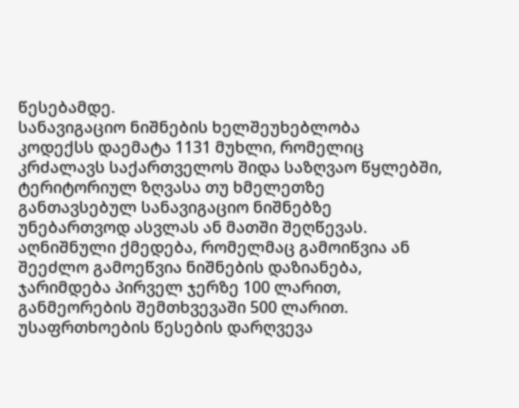წესებამდე.
სანავიგაციო ნიშნების ხელშეუხებლობა
კოდექსს დაემატა 1131 მუხლი, რომელიც კრძალავს საქართველოს შიდა საზღვაო წყლებში, ტერიტორიულ ზღვასა თუ ხმელეთზე განთავსებულ სანავიგაციო ნიშნებზე უნებართვოდ ასვლას ან მათში შეღწევას. აღნიშნული ქმედება, რომელმაც გამოიწვია ან შეეძლო გამოეწვია ნიშნების დაზიანება, ჯარიმდება პირველ ჯერზე 100 ლარით, განმეორების შემთხვევაში 500 ლარით.
უსაფრთხოების წესების დარღვევა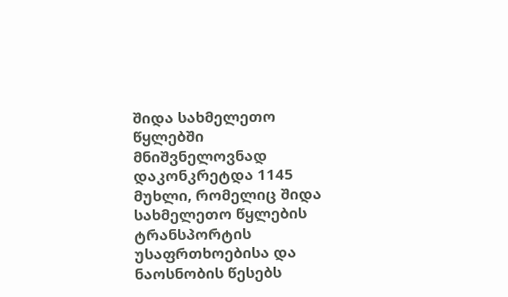შიდა სახმელეთო წყლებში
მნიშვნელოვნად დაკონკრეტდა 1145 მუხლი, რომელიც შიდა სახმელეთო წყლების ტრანსპორტის უსაფრთხოებისა და ნაოსნობის წესებს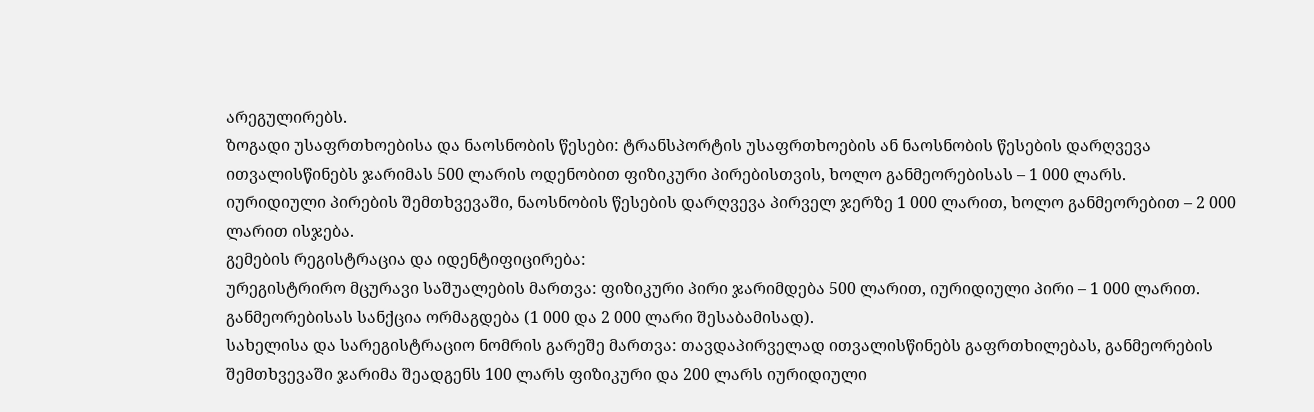არეგულირებს.
ზოგადი უსაფრთხოებისა და ნაოსნობის წესები: ტრანსპორტის უსაფრთხოების ან ნაოსნობის წესების დარღვევა ითვალისწინებს ჯარიმას 500 ლარის ოდენობით ფიზიკური პირებისთვის, ხოლო განმეორებისას – 1 000 ლარს.
იურიდიული პირების შემთხვევაში, ნაოსნობის წესების დარღვევა პირველ ჯერზე 1 000 ლარით, ხოლო განმეორებით – 2 000 ლარით ისჯება.
გემების რეგისტრაცია და იდენტიფიცირება:
ურეგისტრირო მცურავი საშუალების მართვა: ფიზიკური პირი ჯარიმდება 500 ლარით, იურიდიული პირი – 1 000 ლარით. განმეორებისას სანქცია ორმაგდება (1 000 და 2 000 ლარი შესაბამისად).
სახელისა და სარეგისტრაციო ნომრის გარეშე მართვა: თავდაპირველად ითვალისწინებს გაფრთხილებას, განმეორების შემთხვევაში ჯარიმა შეადგენს 100 ლარს ფიზიკური და 200 ლარს იურიდიული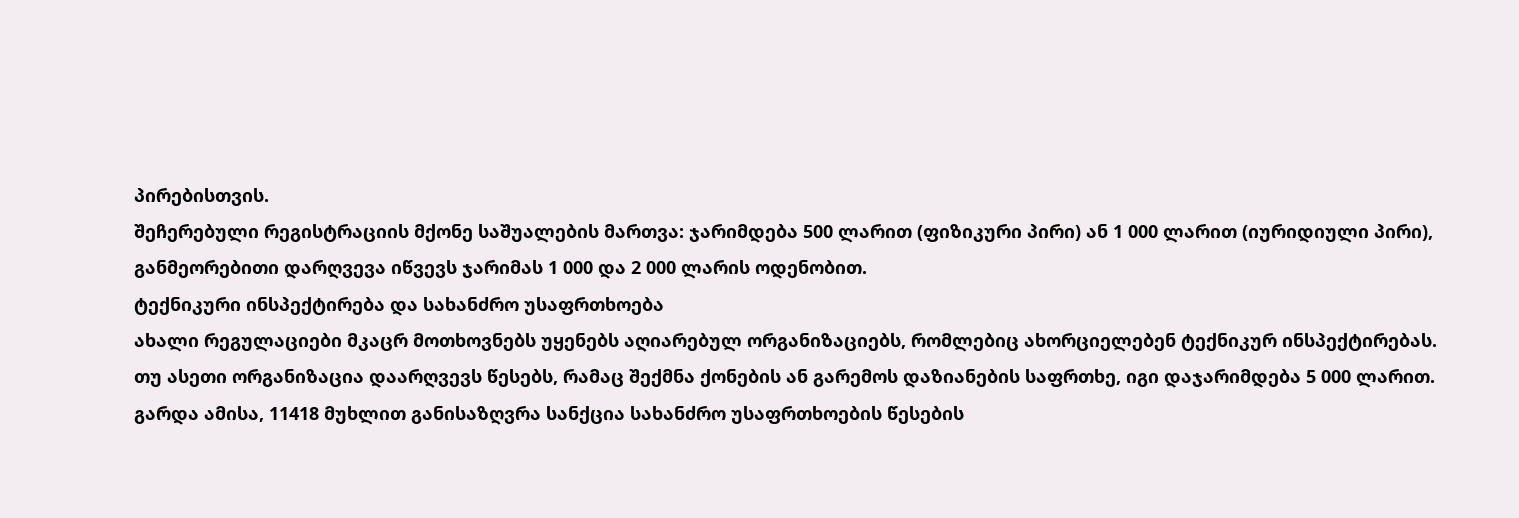პირებისთვის.
შეჩერებული რეგისტრაციის მქონე საშუალების მართვა: ჯარიმდება 500 ლარით (ფიზიკური პირი) ან 1 000 ლარით (იურიდიული პირი), განმეორებითი დარღვევა იწვევს ჯარიმას 1 000 და 2 000 ლარის ოდენობით.
ტექნიკური ინსპექტირება და სახანძრო უსაფრთხოება
ახალი რეგულაციები მკაცრ მოთხოვნებს უყენებს აღიარებულ ორგანიზაციებს, რომლებიც ახორციელებენ ტექნიკურ ინსპექტირებას. თუ ასეთი ორგანიზაცია დაარღვევს წესებს, რამაც შექმნა ქონების ან გარემოს დაზიანების საფრთხე, იგი დაჯარიმდება 5 000 ლარით.
გარდა ამისა, 11418 მუხლით განისაზღვრა სანქცია სახანძრო უსაფრთხოების წესების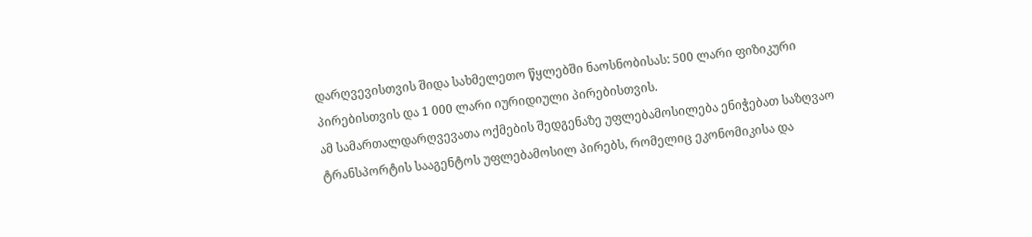დარღვევისთვის შიდა სახმელეთო წყლებში ნაოსნობისას: 500 ლარი ფიზიკური პირებისთვის და 1 000 ლარი იურიდიული პირებისთვის.
ამ სამართალდარღვევათა ოქმების შედგენაზე უფლებამოსილება ენიჭებათ საზღვაო ტრანსპორტის სააგენტოს უფლებამოსილ პირებს, რომელიც ეკონომიკისა და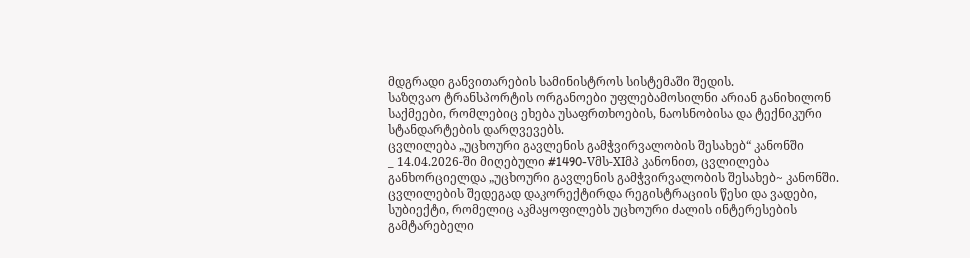მდგრადი განვითარების სამინისტროს სისტემაში შედის.
საზღვაო ტრანსპორტის ორგანოები უფლებამოსილნი არიან განიხილონ საქმეები, რომლებიც ეხება უსაფრთხოების, ნაოსნობისა და ტექნიკური სტანდარტების დარღვევებს.
ცვლილება „უცხოური გავლენის გამჭვირვალობის შესახებ“ კანონში
_ 14.04.2026-ში მიღებული #1490-Vმს-XIმპ კანონით, ცვლილება განხორციელდა „უცხოური გავლენის გამჭვირვალობის შესახებ~ კანონში.
ცვლილების შედეგად დაკორექტირდა რეგისტრაციის წესი და ვადები, სუბიექტი, რომელიც აკმაყოფილებს უცხოური ძალის ინტერესების გამტარებელი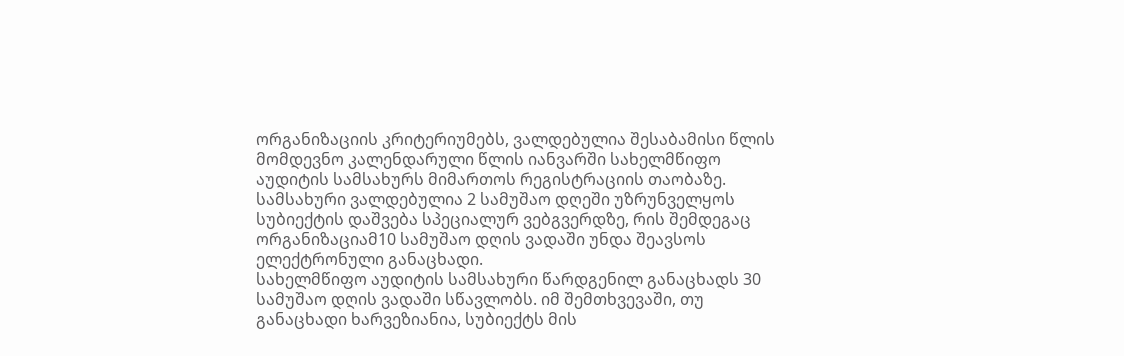ორგანიზაციის კრიტერიუმებს, ვალდებულია შესაბამისი წლის მომდევნო კალენდარული წლის იანვარში სახელმწიფო აუდიტის სამსახურს მიმართოს რეგისტრაციის თაობაზე. სამსახური ვალდებულია 2 სამუშაო დღეში უზრუნველყოს სუბიექტის დაშვება სპეციალურ ვებგვერდზე, რის შემდეგაც ორგანიზაციამ10 სამუშაო დღის ვადაში უნდა შეავსოს ელექტრონული განაცხადი.
სახელმწიფო აუდიტის სამსახური წარდგენილ განაცხადს 30 სამუშაო დღის ვადაში სწავლობს. იმ შემთხვევაში, თუ განაცხადი ხარვეზიანია, სუბიექტს მის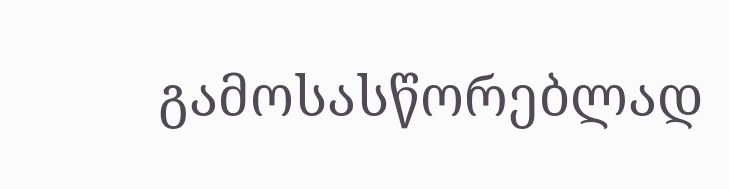გამოსასწორებლად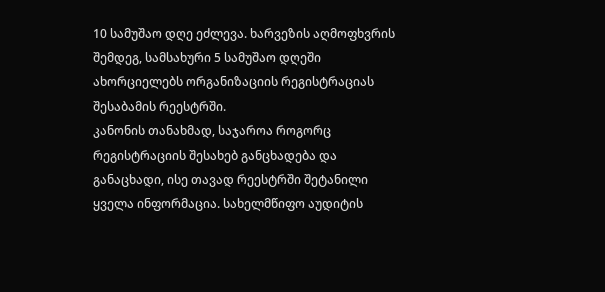10 სამუშაო დღე ეძლევა. ხარვეზის აღმოფხვრის შემდეგ, სამსახური 5 სამუშაო დღეში ახორციელებს ორგანიზაციის რეგისტრაციას შესაბამის რეესტრში.
კანონის თანახმად, საჯაროა როგორც რეგისტრაციის შესახებ განცხადება და განაცხადი, ისე თავად რეესტრში შეტანილი ყველა ინფორმაცია. სახელმწიფო აუდიტის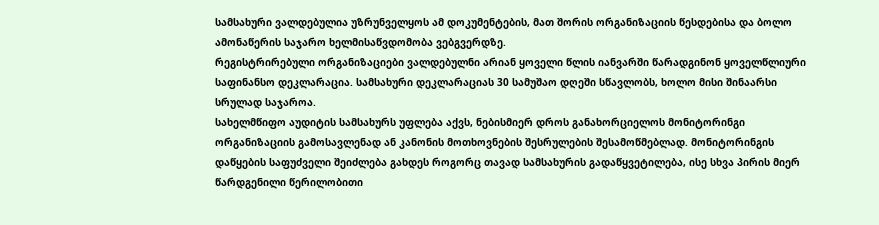სამსახური ვალდებულია უზრუნველყოს ამ დოკუმენტების, მათ შორის ორგანიზაციის წესდებისა და ბოლო ამონაწერის საჯარო ხელმისაწვდომობა ვებგვერდზე.
რეგისტრირებული ორგანიზაციები ვალდებულნი არიან ყოველი წლის იანვარში წარადგინონ ყოველწლიური საფინანსო დეკლარაცია. სამსახური დეკლარაციას 30 სამუშაო დღეში სწავლობს, ხოლო მისი შინაარსი სრულად საჯაროა.
სახელმწიფო აუდიტის სამსახურს უფლება აქვს, ნებისმიერ დროს განახორციელოს მონიტორინგი ორგანიზაციის გამოსავლენად ან კანონის მოთხოვნების შესრულების შესამოწმებლად. მონიტორინგის დაწყების საფუძველი შეიძლება გახდეს როგორც თავად სამსახურის გადაწყვეტილება, ისე სხვა პირის მიერ წარდგენილი წერილობითი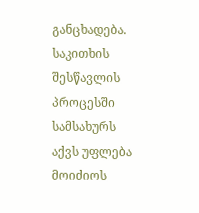განცხადება.
საკითხის შესწავლის პროცესში სამსახურს აქვს უფლება მოიძიოს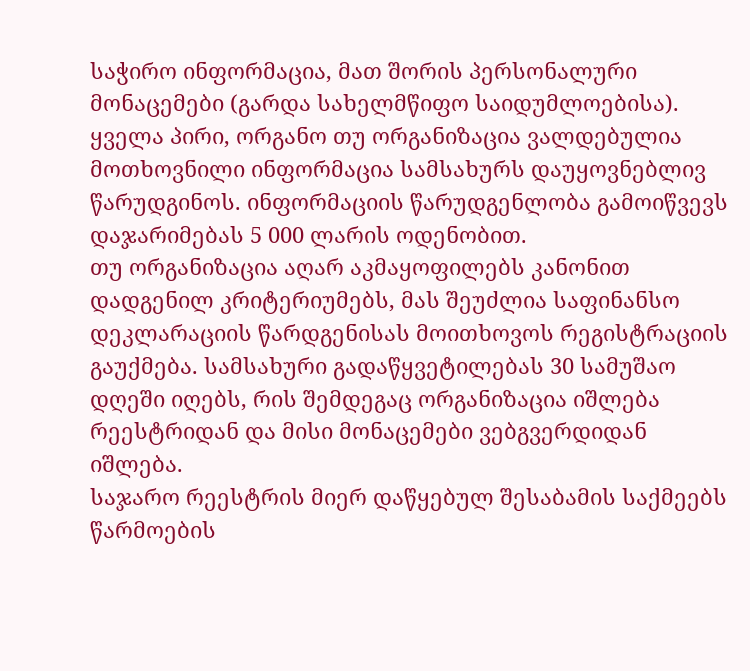საჭირო ინფორმაცია, მათ შორის პერსონალური მონაცემები (გარდა სახელმწიფო საიდუმლოებისა). ყველა პირი, ორგანო თუ ორგანიზაცია ვალდებულია მოთხოვნილი ინფორმაცია სამსახურს დაუყოვნებლივ წარუდგინოს. ინფორმაციის წარუდგენლობა გამოიწვევს დაჯარიმებას 5 000 ლარის ოდენობით.
თუ ორგანიზაცია აღარ აკმაყოფილებს კანონით დადგენილ კრიტერიუმებს, მას შეუძლია საფინანსო დეკლარაციის წარდგენისას მოითხოვოს რეგისტრაციის გაუქმება. სამსახური გადაწყვეტილებას 30 სამუშაო დღეში იღებს, რის შემდეგაც ორგანიზაცია იშლება რეესტრიდან და მისი მონაცემები ვებგვერდიდან იშლება.
საჯარო რეესტრის მიერ დაწყებულ შესაბამის საქმეებს წარმოების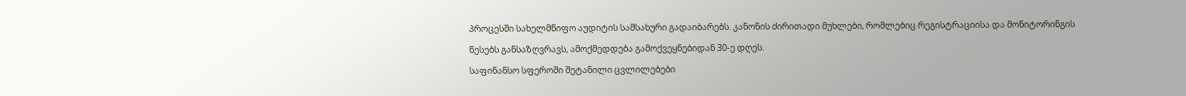პროცესში სახელმწიფო აუდიტის სამსახური გადაიბარებს. კანონის ძირითადი მუხლები, რომლებიც რეგისტრაციისა და მონიტორინგის წესებს განსაზღვრავს, ამოქმედდება გამოქვეყნებიდან 30-ე დღეს.
საფინანსო სფეროში შეტანილი ცვლილებები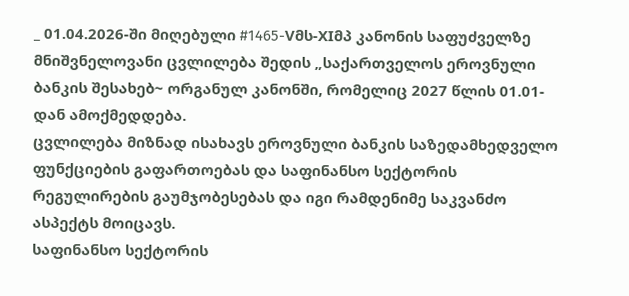_ 01.04.2026-ში მიღებული #1465-Vმს-XIმპ კანონის საფუძველზე მნიშვნელოვანი ცვლილება შედის „საქართველოს ეროვნული ბანკის შესახებ~ ორგანულ კანონში, რომელიც 2027 წლის 01.01-დან ამოქმედდება.
ცვლილება მიზნად ისახავს ეროვნული ბანკის საზედამხედველო ფუნქციების გაფართოებას და საფინანსო სექტორის რეგულირების გაუმჯობესებას და იგი რამდენიმე საკვანძო ასპექტს მოიცავს.
საფინანსო სექტორის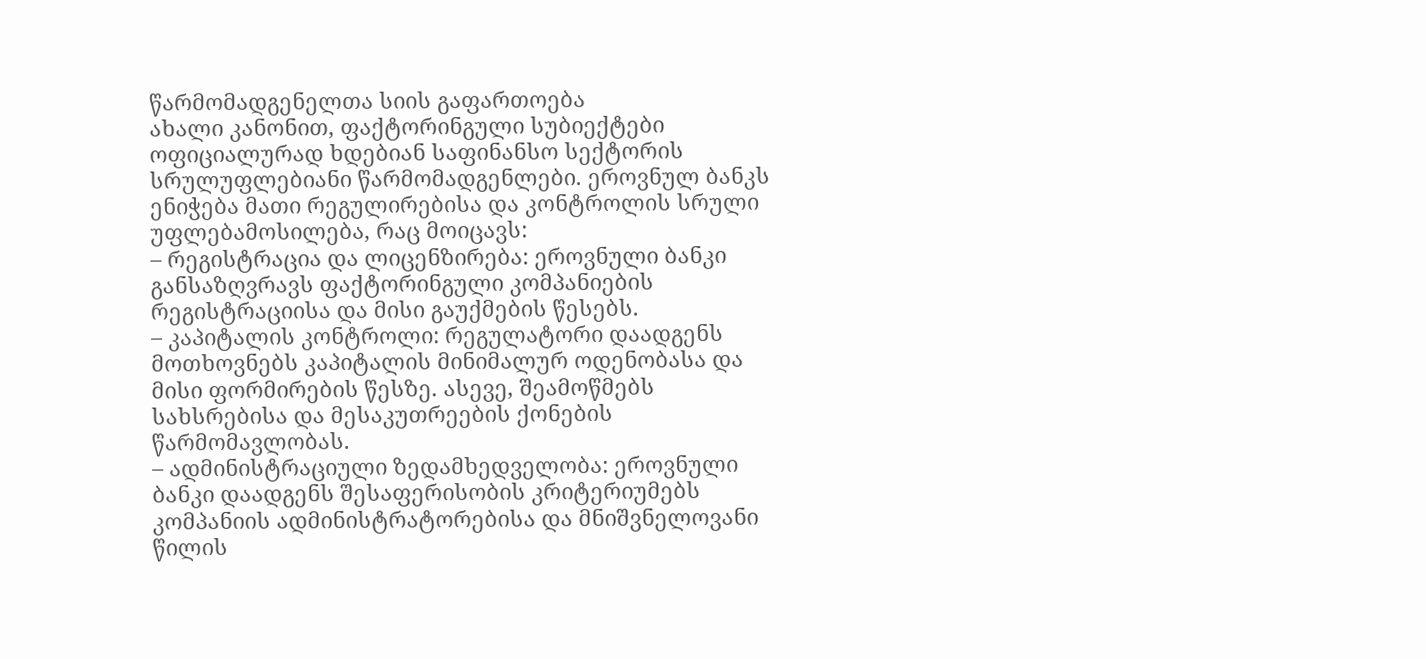წარმომადგენელთა სიის გაფართოება
ახალი კანონით, ფაქტორინგული სუბიექტები ოფიციალურად ხდებიან საფინანსო სექტორის სრულუფლებიანი წარმომადგენლები. ეროვნულ ბანკს ენიჭება მათი რეგულირებისა და კონტროლის სრული უფლებამოსილება, რაც მოიცავს:
– რეგისტრაცია და ლიცენზირება: ეროვნული ბანკი განსაზღვრავს ფაქტორინგული კომპანიების რეგისტრაციისა და მისი გაუქმების წესებს.
– კაპიტალის კონტროლი: რეგულატორი დაადგენს მოთხოვნებს კაპიტალის მინიმალურ ოდენობასა და მისი ფორმირების წესზე. ასევე, შეამოწმებს სახსრებისა და მესაკუთრეების ქონების წარმომავლობას.
– ადმინისტრაციული ზედამხედველობა: ეროვნული ბანკი დაადგენს შესაფერისობის კრიტერიუმებს კომპანიის ადმინისტრატორებისა და მნიშვნელოვანი წილის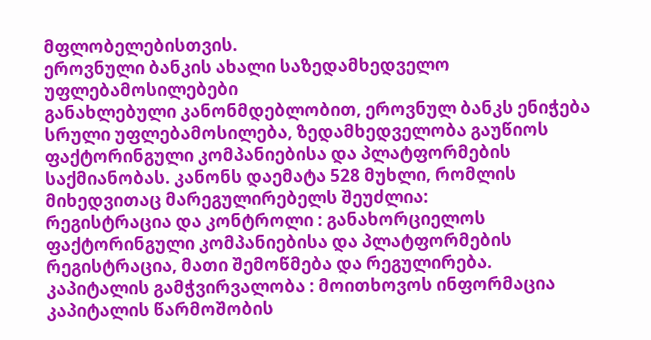მფლობელებისთვის.
ეროვნული ბანკის ახალი საზედამხედველო უფლებამოსილებები
განახლებული კანონმდებლობით, ეროვნულ ბანკს ენიჭება სრული უფლებამოსილება, ზედამხედველობა გაუწიოს ფაქტორინგული კომპანიებისა და პლატფორმების საქმიანობას. კანონს დაემატა 528 მუხლი, რომლის მიხედვითაც მარეგულირებელს შეუძლია:
რეგისტრაცია და კონტროლი : განახორციელოს ფაქტორინგული კომპანიებისა და პლატფორმების რეგისტრაცია, მათი შემოწმება და რეგულირება.
კაპიტალის გამჭვირვალობა : მოითხოვოს ინფორმაცია კაპიტალის წარმოშობის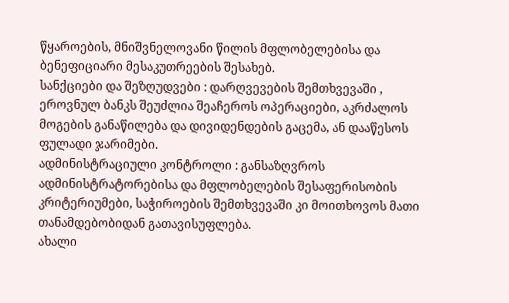წყაროების, მნიშვნელოვანი წილის მფლობელებისა და ბენეფიციარი მესაკუთრეების შესახებ.
სანქციები და შეზღუდვები : დარღვევების შემთხვევაში , ეროვნულ ბანკს შეუძლია შეაჩეროს ოპერაციები, აკრძალოს მოგების განაწილება და დივიდენდების გაცემა, ან დააწესოს ფულადი ჯარიმები.
ადმინისტრაციული კონტროლი : განსაზღვროს ადმინისტრატორებისა და მფლობელების შესაფერისობის კრიტერიუმები, საჭიროების შემთხვევაში კი მოითხოვოს მათი თანამდებობიდან გათავისუფლება.
ახალი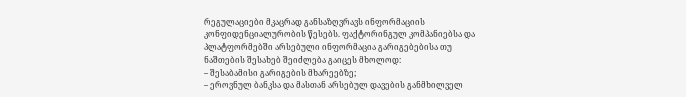რეგულაციები მკაცრად განსაზღვრავს ინფორმაციის კონფიდენციალურობის წესებს. ფაქტორინგულ კომპანიებსა და პლატფორმებში არსებული ინფორმაცია გარიგებებისა თუ ნაშთების შესახებ შეიძლება გაიცეს მხოლოდ:
– შესაბამისი გარიგების მხარეებზე;
– ეროვნულ ბანკსა და მასთან არსებულ დავების განმხილველ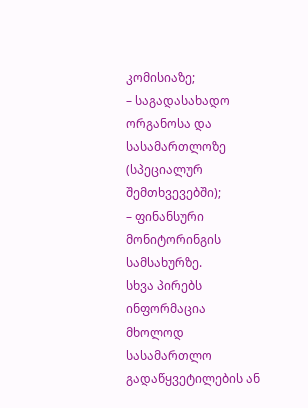კომისიაზე;
– საგადასახადო ორგანოსა და სასამართლოზე (სპეციალურ შემთხვევებში);
– ფინანსური მონიტორინგის სამსახურზე.
სხვა პირებს ინფორმაცია მხოლოდ სასამართლო გადაწყვეტილების ან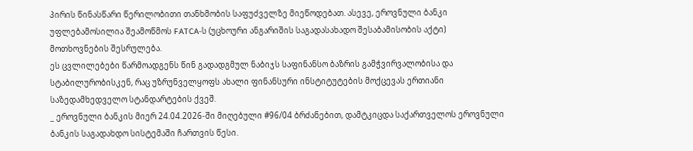პირის წინასწარი წერილობითი თანხმობის საფუძველზე მიეწოდებათ. ასევე, ეროვნული ბანკი უფლებამოსილია შეამოწმოს FATCA-ს (უცხოური ანგარიშის საგადასახადო შესაბამისობის აქტი) მოთხოვნების შესრულება.
ეს ცვლილებები წარმოადგენს წინ გადადგმულ ნაბიჯს საფინანსო ბაზრის გამჭვირვალობისა და სტაბილურობისკენ, რაც უზრუნველყოფს ახალი ფინანსური ინსტიტუტების მოქცევას ერთიანი საზედამხედველო სტანდარტების ქვეშ.
_ ეროვნული ბანკის მიერ 24.04.2026-ში მიღებული #96/04 ბრძანებით, დამტკიცდა საქართველოს ეროვნული ბანკის საგადახდო სისტემაში ჩართვის წესი.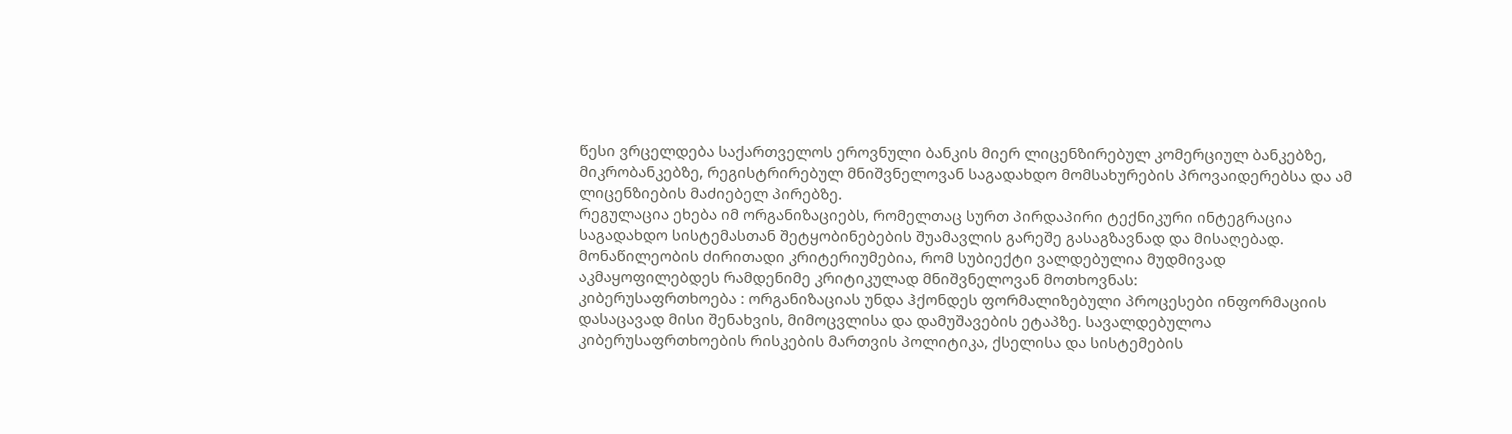წესი ვრცელდება საქართველოს ეროვნული ბანკის მიერ ლიცენზირებულ კომერციულ ბანკებზე, მიკრობანკებზე, რეგისტრირებულ მნიშვნელოვან საგადახდო მომსახურების პროვაიდერებსა და ამ ლიცენზიების მაძიებელ პირებზე.
რეგულაცია ეხება იმ ორგანიზაციებს, რომელთაც სურთ პირდაპირი ტექნიკური ინტეგრაცია საგადახდო სისტემასთან შეტყობინებების შუამავლის გარეშე გასაგზავნად და მისაღებად.
მონაწილეობის ძირითადი კრიტერიუმებია, რომ სუბიექტი ვალდებულია მუდმივად აკმაყოფილებდეს რამდენიმე კრიტიკულად მნიშვნელოვან მოთხოვნას:
კიბერუსაფრთხოება : ორგანიზაციას უნდა ჰქონდეს ფორმალიზებული პროცესები ინფორმაციის დასაცავად მისი შენახვის, მიმოცვლისა და დამუშავების ეტაპზე. სავალდებულოა კიბერუსაფრთხოების რისკების მართვის პოლიტიკა, ქსელისა და სისტემების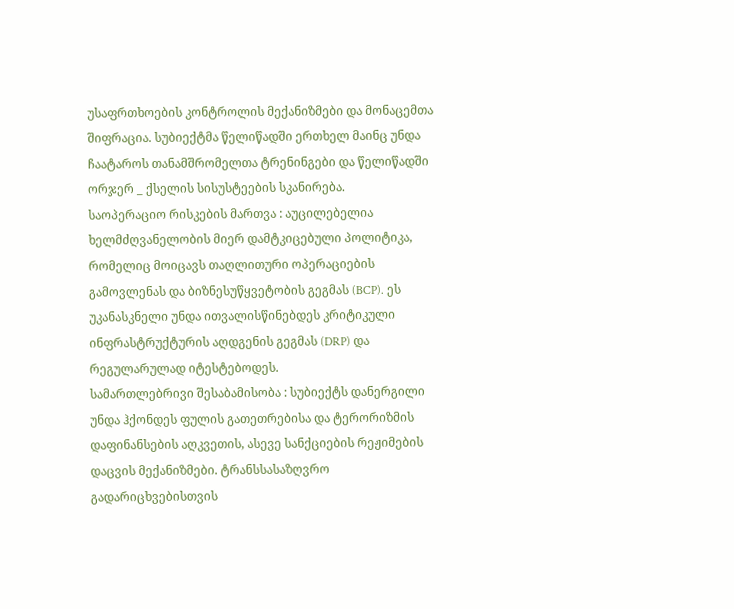უსაფრთხოების კონტროლის მექანიზმები და მონაცემთა შიფრაცია. სუბიექტმა წელიწადში ერთხელ მაინც უნდა ჩაატაროს თანამშრომელთა ტრენინგები და წელიწადში ორჯერ _ ქსელის სისუსტეების სკანირება.
საოპერაციო რისკების მართვა : აუცილებელია ხელმძღვანელობის მიერ დამტკიცებული პოლიტიკა, რომელიც მოიცავს თაღლითური ოპერაციების გამოვლენას და ბიზნესუწყვეტობის გეგმას (BCP). ეს უკანასკნელი უნდა ითვალისწინებდეს კრიტიკული ინფრასტრუქტურის აღდგენის გეგმას (DRP) და რეგულარულად იტესტებოდეს.
სამართლებრივი შესაბამისობა : სუბიექტს დანერგილი უნდა ჰქონდეს ფულის გათეთრებისა და ტერორიზმის დაფინანსების აღკვეთის, ასევე სანქციების რეჟიმების დაცვის მექანიზმები. ტრანსსასაზღვრო გადარიცხვებისთვის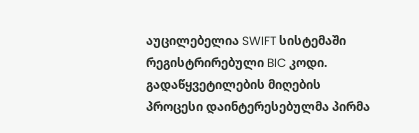აუცილებელია SWIFT სისტემაში რეგისტრირებული BIC კოდი.
გადაწყვეტილების მიღების პროცესი დაინტერესებულმა პირმა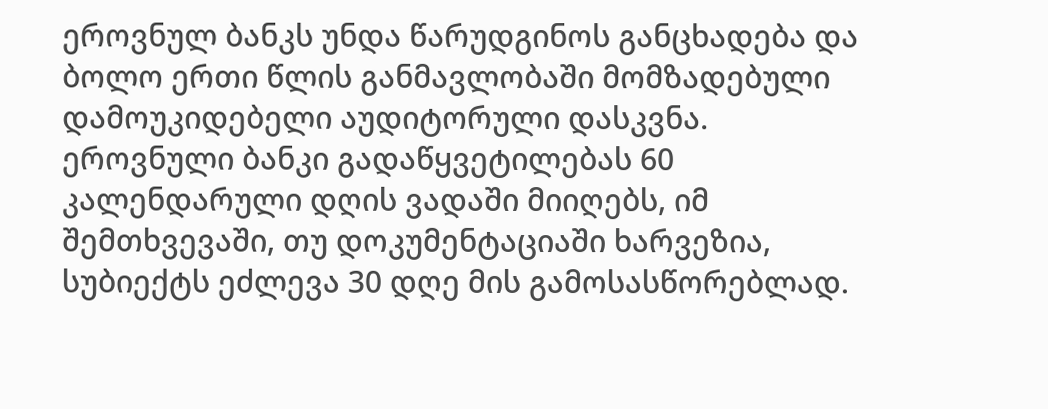ეროვნულ ბანკს უნდა წარუდგინოს განცხადება და ბოლო ერთი წლის განმავლობაში მომზადებული დამოუკიდებელი აუდიტორული დასკვნა. ეროვნული ბანკი გადაწყვეტილებას 60 კალენდარული დღის ვადაში მიიღებს, იმ შემთხვევაში, თუ დოკუმენტაციაში ხარვეზია, სუბიექტს ეძლევა 30 დღე მის გამოსასწორებლად.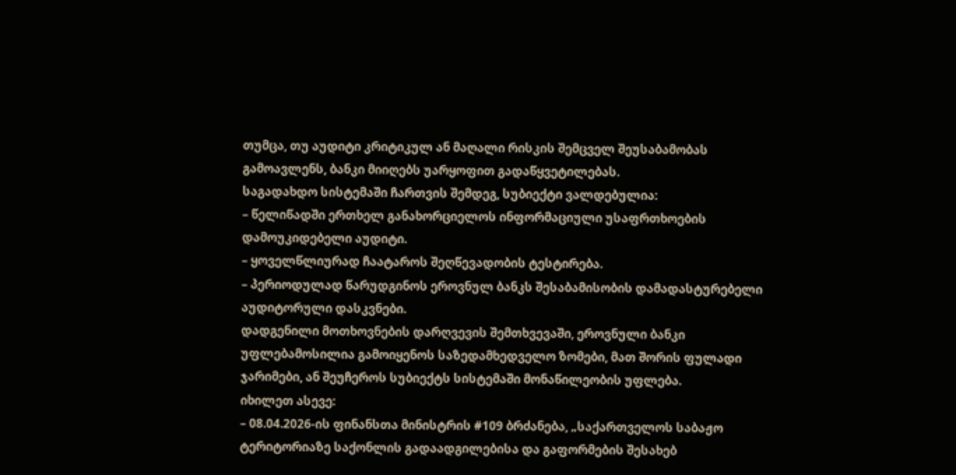თუმცა, თუ აუდიტი კრიტიკულ ან მაღალი რისკის შემცველ შეუსაბამობას გამოავლენს, ბანკი მიიღებს უარყოფით გადაწყვეტილებას.
საგადახდო სისტემაში ჩართვის შემდეგ, სუბიექტი ვალდებულია:
– წელიწადში ერთხელ განახორციელოს ინფორმაციული უსაფრთხოების დამოუკიდებელი აუდიტი.
– ყოველწლიურად ჩაატაროს შეღწევადობის ტესტირება.
– პერიოდულად წარუდგინოს ეროვნულ ბანკს შესაბამისობის დამადასტურებელი აუდიტორული დასკვნები.
დადგენილი მოთხოვნების დარღვევის შემთხვევაში, ეროვნული ბანკი უფლებამოსილია გამოიყენოს საზედამხედველო ზომები, მათ შორის ფულადი ჯარიმები, ან შეუჩეროს სუბიექტს სისტემაში მონაწილეობის უფლება.
იხილეთ ასევე:
– 08.04.2026-ის ფინანსთა მინისტრის #109 ბრძანება, „საქართველოს საბაჟო ტერიტორიაზე საქონლის გადაადგილებისა და გაფორმების შესახებ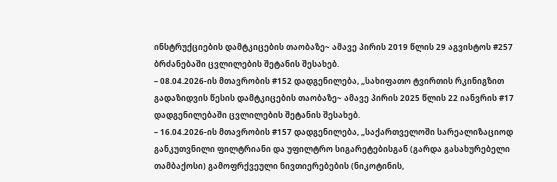ინსტრუქციების დამტკიცების თაობაზე~ ამავე პირის 2019 წლის 29 აგვისტოს #257 ბრძანებაში ცვლილების შეტანის შესახებ.
– 08.04.2026-ის მთავრობის #152 დადგენილება, „სახიფათო ტვირთის რკინიგზით გადაზიდვის წესის დამტკიცების თაობაზე~ ამავე პირის 2025 წლის 22 იანვრის #17 დადგენილებაში ცვლილების შეტანის შესახებ.
– 16.04.2026-ის მთავრობის #157 დადგენილება, „საქართველოში სარეალიზაციოდ განკუთვნილი ფილტრიანი და უფილტრო სიგარეტებისგან (გარდა გასახურებელი თამბაქოსი) გამოფრქვეული ნივთიერებების (ნიკოტინის,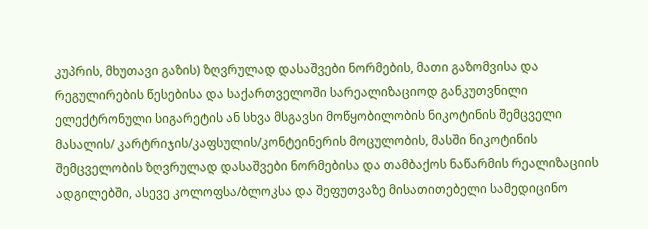კუპრის, მხუთავი გაზის) ზღვრულად დასაშვები ნორმების, მათი გაზომვისა და რეგულირების წესებისა და საქართველოში სარეალიზაციოდ განკუთვნილი ელექტრონული სიგარეტის ან სხვა მსგავსი მოწყობილობის ნიკოტინის შემცველი მასალის/ კარტრიჯის/კაფსულის/კონტეინერის მოცულობის, მასში ნიკოტინის შემცველობის ზღვრულად დასაშვები ნორმებისა და თამბაქოს ნაწარმის რეალიზაციის ადგილებში, ასევე კოლოფსა/ბლოკსა და შეფუთვაზე მისათითებელი სამედიცინო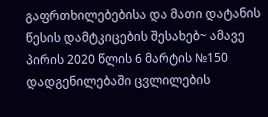გაფრთხილებებისა და მათი დატანის წესის დამტკიცების შესახებ~ ამავე პირის 2020 წლის 6 მარტის №150 დადგენილებაში ცვლილების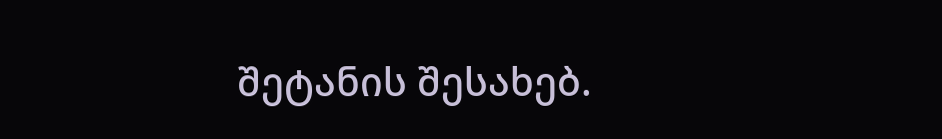შეტანის შესახებ.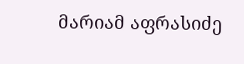მარიამ აფრასიძე